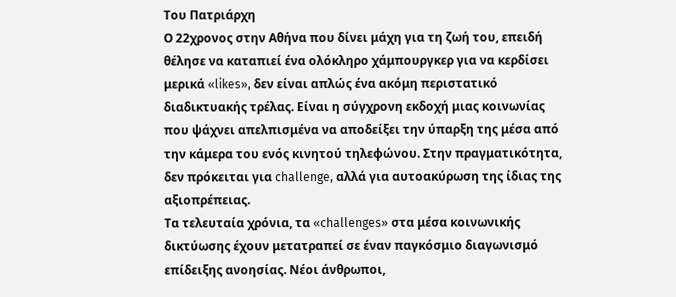Του Πατριάρχη
Ο 22χρονος στην Αθήνα που δίνει μάχη για τη ζωή του, επειδή θέλησε να καταπιεί ένα ολόκληρο χάμπουργκερ για να κερδίσει μερικά «likes», δεν είναι απλώς ένα ακόμη περιστατικό διαδικτυακής τρέλας. Είναι η σύγχρονη εκδοχή μιας κοινωνίας που ψάχνει απελπισμένα να αποδείξει την ύπαρξη της μέσα από την κάμερα του ενός κινητού τηλεφώνου. Στην πραγματικότητα, δεν πρόκειται για challenge, αλλά για αυτοακύρωση της ίδιας της αξιοπρέπειας.
Τα τελευταία χρόνια, τα «challenges» στα μέσα κοινωνικής δικτύωσης έχουν μετατραπεί σε έναν παγκόσμιο διαγωνισμό επίδειξης ανοησίας. Νέοι άνθρωποι,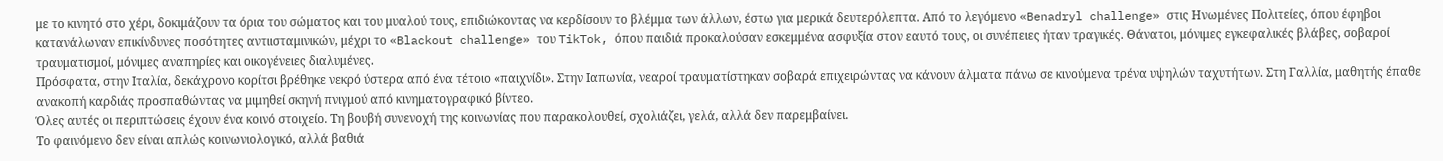με το κινητό στο χέρι, δοκιμάζουν τα όρια του σώματος και του μυαλού τους, επιδιώκοντας να κερδίσουν το βλέμμα των άλλων, έστω για μερικά δευτερόλεπτα. Από το λεγόμενο «Benadryl challenge» στις Ηνωμένες Πολιτείες, όπου έφηβοι κατανάλωναν επικίνδυνες ποσότητες αντιισταμινικών, μέχρι το «Blackout challenge» του TikTok, όπου παιδιά προκαλούσαν εσκεμμένα ασφυξία στον εαυτό τους, οι συνέπειες ήταν τραγικές. Θάνατοι, μόνιμες εγκεφαλικές βλάβες, σοβαροί τραυματισμοί, μόνιμες αναπηρίες και οικογένειες διαλυμένες.
Πρόσφατα, στην Ιταλία, δεκάχρονο κορίτσι βρέθηκε νεκρό ύστερα από ένα τέτοιο «παιχνίδι». Στην Ιαπωνία, νεαροί τραυματίστηκαν σοβαρά επιχειρώντας να κάνουν άλματα πάνω σε κινούμενα τρένα υψηλών ταχυτήτων. Στη Γαλλία, μαθητής έπαθε ανακοπή καρδιάς προσπαθώντας να μιμηθεί σκηνή πνιγμού από κινηματογραφικό βίντεο.
Όλες αυτές οι περιπτώσεις έχουν ένα κοινό στοιχείο. Τη βουβή συνενοχή της κοινωνίας που παρακολουθεί, σχολιάζει, γελά, αλλά δεν παρεμβαίνει.
Το φαινόμενο δεν είναι απλώς κοινωνιολογικό, αλλά βαθιά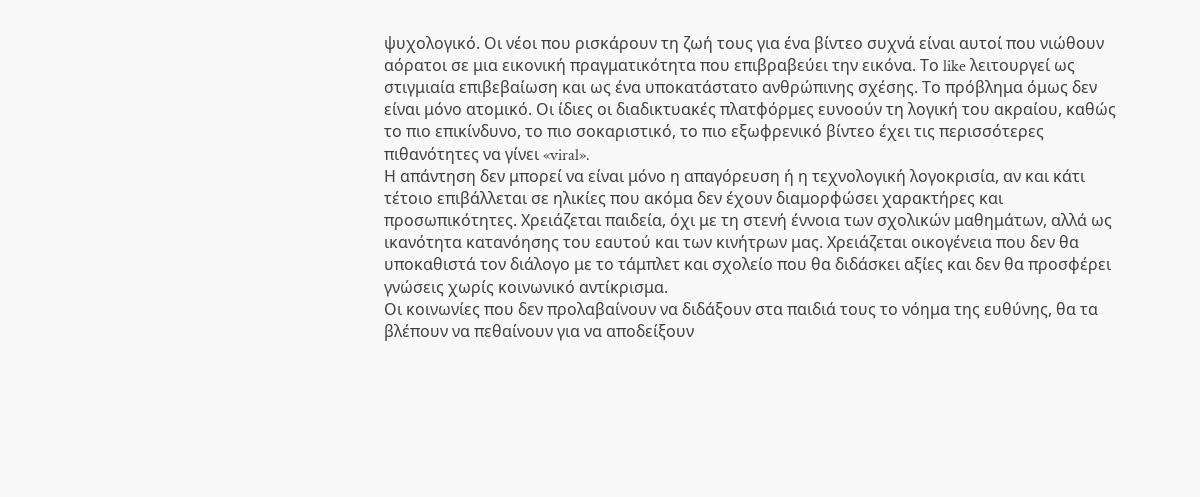ψυχολογικό. Οι νέοι που ρισκάρουν τη ζωή τους για ένα βίντεο συχνά είναι αυτοί που νιώθουν αόρατοι σε μια εικονική πραγματικότητα που επιβραβεύει την εικόνα. Το like λειτουργεί ως στιγμιαία επιβεβαίωση και ως ένα υποκατάστατο ανθρώπινης σχέσης. Το πρόβλημα όμως δεν είναι μόνο ατομικό. Οι ίδιες οι διαδικτυακές πλατφόρμες ευνοούν τη λογική του ακραίου, καθώς το πιο επικίνδυνο, το πιο σοκαριστικό, το πιο εξωφρενικό βίντεο έχει τις περισσότερες πιθανότητες να γίνει «viral».
Η απάντηση δεν μπορεί να είναι μόνο η απαγόρευση ή η τεχνολογική λογοκρισία, αν και κάτι τέτοιο επιβάλλεται σε ηλικίες που ακόμα δεν έχουν διαμορφώσει χαρακτήρες και προσωπικότητες. Χρειάζεται παιδεία, όχι με τη στενή έννοια των σχολικών μαθημάτων, αλλά ως ικανότητα κατανόησης του εαυτού και των κινήτρων μας. Χρειάζεται οικογένεια που δεν θα υποκαθιστά τον διάλογο με το τάμπλετ και σχολείο που θα διδάσκει αξίες και δεν θα προσφέρει γνώσεις χωρίς κοινωνικό αντίκρισμα.
Οι κοινωνίες που δεν προλαβαίνουν να διδάξουν στα παιδιά τους το νόημα της ευθύνης, θα τα βλέπουν να πεθαίνουν για να αποδείξουν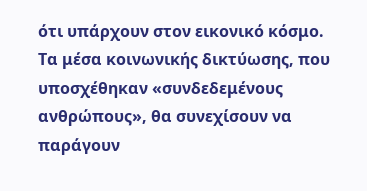ότι υπάρχουν στον εικονικό κόσμο. Τα μέσα κοινωνικής δικτύωσης, που υποσχέθηκαν «συνδεδεμένους ανθρώπους», θα συνεχίσουν να παράγουν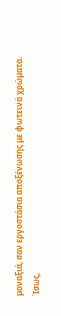μοναξιά, σαν εργοστάσια αποξένωσης με φωτεινά χρώματα.
Ίσως,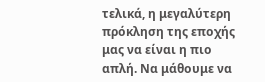τελικά, η μεγαλύτερη πρόκληση της εποχής μας να είναι η πιο απλή. Να μάθουμε να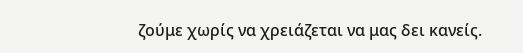ζούμε χωρίς να χρειάζεται να μας δει κανείς.